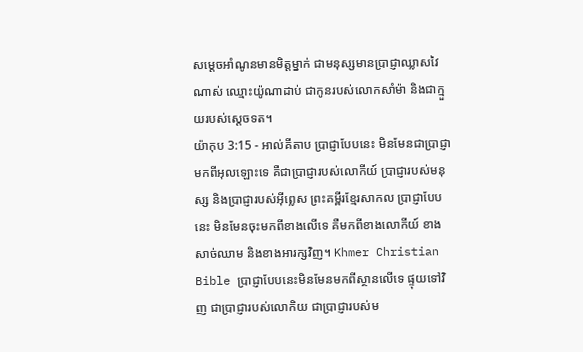សម្តេចអាំណូនមានមិត្តម្នាក់ ជាមនុស្សមានប្រាជ្ញាឈ្លាសវៃណាស់ ឈ្មោះយ៉ូណាដាប់ ជាកូនរបស់លោកសាំម៉ា និងជាក្មួយរបស់ស្តេចទត។
យ៉ាកុប 3:15 - អាល់គីតាប ប្រាជ្ញាបែបនេះ មិនមែនជាប្រាជ្ញាមកពីអុលឡោះទេ គឺជាប្រាជ្ញារបស់លោកីយ៍ ប្រាជ្ញារបស់មនុស្ស និងប្រាជ្ញារបស់អ៊ីព្លេស ព្រះគម្ពីរខ្មែរសាកល ប្រាជ្ញាបែបនេះ មិនមែនចុះមកពីខាងលើទេ គឺមកពីខាងលោកីយ៍ ខាងសាច់ឈាម និងខាងអារក្សវិញ។ Khmer Christian Bible ប្រាជ្ញាបែបនេះមិនមែនមកពីស្ថានលើទេ ផ្ទុយទៅវិញ ជាប្រាជ្ញារបស់លោកិយ ជាប្រាជ្ញារបស់ម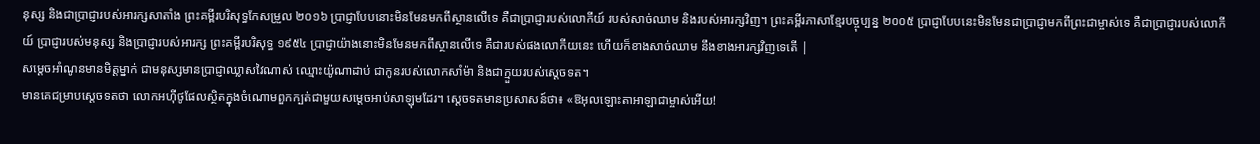នុស្ស និងជាប្រាជ្ញារបស់អារក្សសាតាំង ព្រះគម្ពីរបរិសុទ្ធកែសម្រួល ២០១៦ ប្រាជ្ញាបែបនោះមិនមែនមកពីស្ថានលើទេ គឺជាប្រាជ្ញារបស់លោកីយ៍ របស់សាច់ឈាម និងរបស់អារក្សវិញ។ ព្រះគម្ពីរភាសាខ្មែរបច្ចុប្បន្ន ២០០៥ ប្រាជ្ញាបែបនេះមិនមែនជាប្រាជ្ញាមកពីព្រះជាម្ចាស់ទេ គឺជាប្រាជ្ញារបស់លោកីយ៍ ប្រាជ្ញារបស់មនុស្ស និងប្រាជ្ញារបស់អារក្ស ព្រះគម្ពីរបរិសុទ្ធ ១៩៥៤ ប្រាជ្ញាយ៉ាងនោះមិនមែនមកពីស្ថានលើទេ គឺជារបស់ផងលោកីយនេះ ហើយក៏ខាងសាច់ឈាម នឹងខាងអារក្សវិញទេតើ |
សម្តេចអាំណូនមានមិត្តម្នាក់ ជាមនុស្សមានប្រាជ្ញាឈ្លាសវៃណាស់ ឈ្មោះយ៉ូណាដាប់ ជាកូនរបស់លោកសាំម៉ា និងជាក្មួយរបស់ស្តេចទត។
មានគេជម្រាបស្តេចទតថា លោកអហ៊ីថូផែលស្ថិតក្នុងចំណោមពួកក្បត់ជាមួយសម្តេចអាប់សាឡុមដែរ។ ស្តេចទតមានប្រសាសន៍ថា៖ «ឱអុលឡោះតាអាឡាជាម្ចាស់អើយ!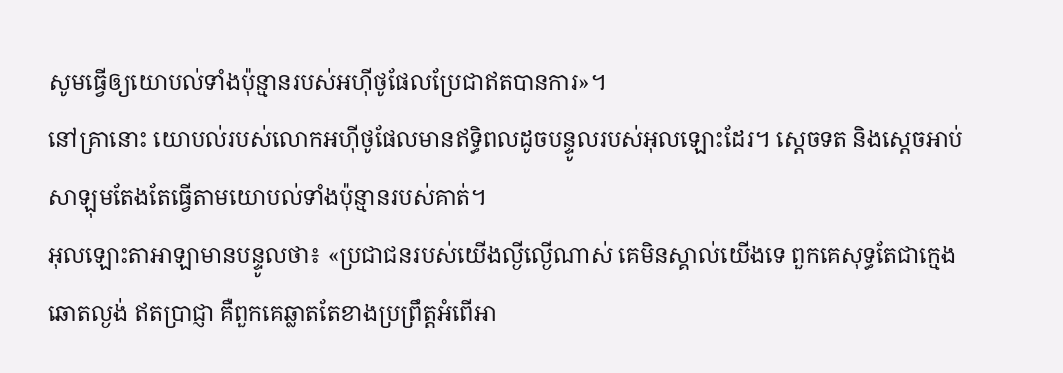សូមធ្វើឲ្យយោបល់ទាំងប៉ុន្មានរបស់អហ៊ីថូផែលប្រែជាឥតបានការ»។
នៅគ្រានោះ យោបល់របស់លោកអហ៊ីថូផែលមានឥទ្ធិពលដូចបន្ទូលរបស់អុលឡោះដែរ។ ស្តេចទត និងស្តេចអាប់សាឡុមតែងតែធ្វើតាមយោបល់ទាំងប៉ុន្មានរបស់គាត់។
អុលឡោះតាអាឡាមានបន្ទូលថា៖ «ប្រជាជនរបស់យើងល្ងីល្ងើណាស់ គេមិនស្គាល់យើងទេ ពួកគេសុទ្ធតែជាក្មេងឆោតល្ងង់ ឥតប្រាជ្ញា គឺពួកគេឆ្លាតតែខាងប្រព្រឹត្តអំពើអា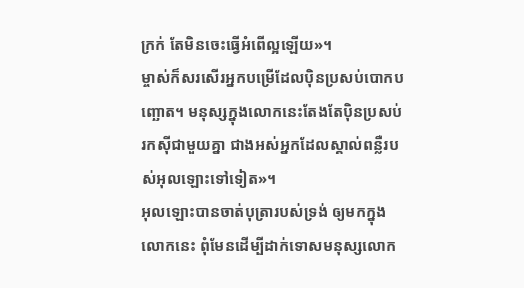ក្រក់ តែមិនចេះធ្វើអំពើល្អឡើយ»។
ម្ចាស់ក៏សរសើរអ្នកបម្រើដែលប៉ិនប្រសប់បោកបញ្ឆោត។ មនុស្សក្នុងលោកនេះតែងតែប៉ិនប្រសប់រកស៊ីជាមួយគ្នា ជាងអស់អ្នកដែលស្គាល់ពន្លឺរបស់អុលឡោះទៅទៀត»។
អុលឡោះបានចាត់បុត្រារបស់ទ្រង់ ឲ្យមកក្នុងលោកនេះ ពុំមែនដើម្បីដាក់ទោសមនុស្សលោក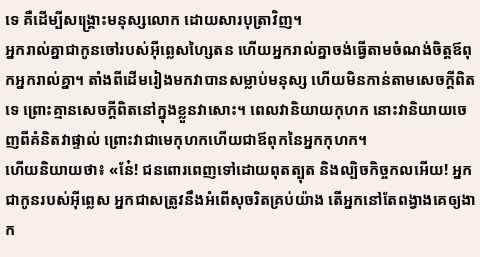ទេ គឺដើម្បីសង្គ្រោះមនុស្សលោក ដោយសារបុត្រាវិញ។
អ្នករាល់គ្នាជាកូនចៅរបស់អ៊ីព្លេសហ្សៃតន ហើយអ្នករាល់គ្នាចង់ធ្វើតាមចំណង់ចិត្ដឪពុកអ្នករាល់គ្នា។ តាំងពីដើមរៀងមកវាបានសម្លាប់មនុស្ស ហើយមិនកាន់តាមសេចក្ដីពិតទេ ព្រោះគ្មានសេចក្ដីពិតនៅក្នុងខ្លួនវាសោះ។ ពេលវានិយាយកុហក នោះវានិយាយចេញពីគំនិតវាផ្ទាល់ ព្រោះវាជាមេកុហកហើយជាឪពុកនៃអ្នកកុហក។
ហើយនិយាយថា៖ «នែ៎! ជនពោរពេញទៅដោយពុតត្បុត និងល្បិចកិច្ចកលអើយ! អ្នកជាកូនរបស់អ៊ីព្លេស អ្នកជាសត្រូវនឹងអំពើសុចរិតគ្រប់យ៉ាង តើអ្នកនៅតែពង្វាងគេឲ្យងាក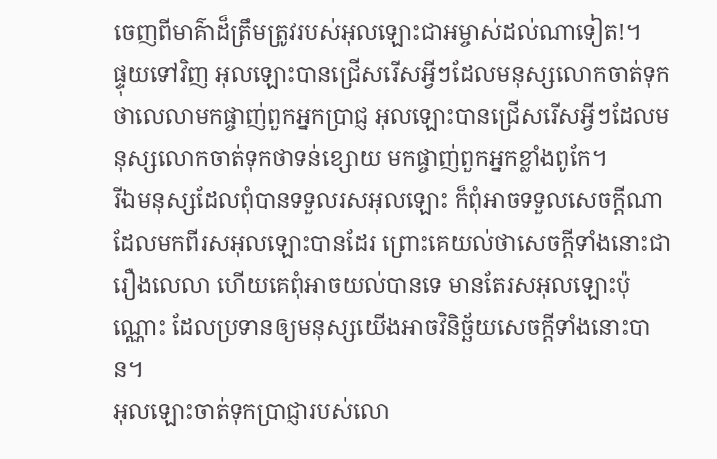ចេញពីមាគ៌ាដ៏ត្រឹមត្រូវរបស់អុលឡោះជាអម្ចាស់ដល់ណាទៀត!។
ផ្ទុយទៅវិញ អុលឡោះបានជ្រើសរើសអ្វីៗដែលមនុស្សលោកចាត់ទុកថាលេលាមកផ្ចាញ់ពួកអ្នកប្រាជ្ញ អុលឡោះបានជ្រើសរើសអ្វីៗដែលមនុស្សលោកចាត់ទុកថាទន់ខ្សោយ មកផ្ចាញ់ពួកអ្នកខ្លាំងពូកែ។
រីឯមនុស្សដែលពុំបានទទួលរសអុលឡោះ ក៏ពុំអាចទទួលសេចក្ដីណាដែលមកពីរសអុលឡោះបានដែរ ព្រោះគេយល់ថាសេចក្ដីទាំងនោះជារឿងលេលា ហើយគេពុំអាចយល់បានទេ មានតែរសអុលឡោះប៉ុណ្ណោះ ដែលប្រទានឲ្យមនុស្សយើងអាចវិនិច្ឆ័យសេចក្ដីទាំងនោះបាន។
អុលឡោះចាត់ទុកប្រាជ្ញារបស់លោ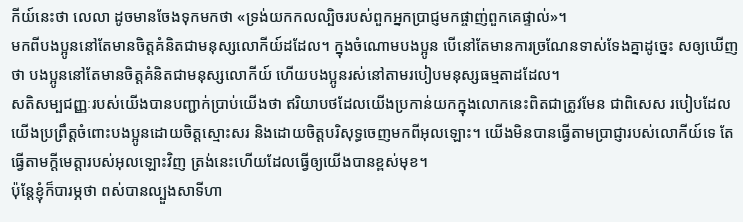កីយ៍នេះថា លេលា ដូចមានចែងទុកមកថា «ទ្រង់យកកលល្បិចរបស់ពួកអ្នកប្រាជ្ញមកផ្ចាញ់ពួកគេផ្ទាល់»។
មកពីបងប្អូននៅតែមានចិត្ដគំនិតជាមនុស្សលោកីយ៍ដដែល។ ក្នុងចំណោមបងប្អូន បើនៅតែមានការច្រណែនទាស់ទែងគ្នាដូច្នេះ សឲ្យឃើញថា បងប្អូននៅតែមានចិត្ដគំនិតជាមនុស្សលោកីយ៍ ហើយបងប្អូនរស់នៅតាមរបៀបមនុស្សធម្មតាដដែល។
សតិសម្បជញ្ញៈរបស់យើងបានបញ្ជាក់ប្រាប់យើងថា ឥរិយាបថដែលយើងប្រកាន់យកក្នុងលោកនេះពិតជាត្រូវមែន ជាពិសេស របៀបដែលយើងប្រព្រឹត្ដចំពោះបងប្អូនដោយចិត្ដស្មោះសរ និងដោយចិត្តបរិសុទ្ធចេញមកពីអុលឡោះ។ យើងមិនបានធ្វើតាមប្រាជ្ញារបស់លោកីយ៍ទេ តែធ្វើតាមក្តីមេត្តារបស់អុលឡោះវិញ ត្រង់នេះហើយដែលធ្វើឲ្យយើងបានខ្ពស់មុខ។
ប៉ុន្ដែខ្ញុំក៏បារម្ភថា ពស់បានល្បួងសាទីហា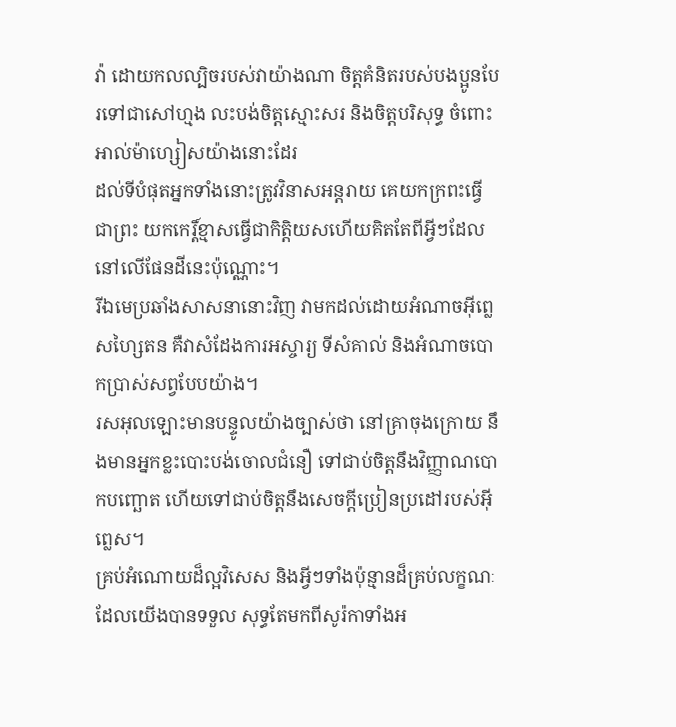វ៉ា ដោយកលល្បិចរបស់វាយ៉ាងណា ចិត្ដគំនិតរបស់បងប្អូនបែរទៅជាសៅហ្មង លះបង់ចិត្ដស្មោះសរ និងចិត្ដបរិសុទ្ធ ចំពោះអាល់ម៉ាហ្សៀសយ៉ាងនោះដែរ
ដល់ទីបំផុតអ្នកទាំងនោះត្រូវវិនាសអន្ដរាយ គេយកក្រពះធ្វើជាព្រះ យកកេរ្ដិ៍ខ្មាសធ្វើជាកិត្ដិយសហើយគិតតែពីអ្វីៗដែលនៅលើផែនដីនេះប៉ុណ្ណោះ។
រីឯមេប្រឆាំងសាសនានោះវិញ វាមកដល់ដោយអំណាចអ៊ីព្លេសហ្សៃតន គឺវាសំដែងការអស្ចារ្យ ទីសំគាល់ និងអំណាចបោកប្រាស់សព្វបែបយ៉ាង។
រសអុលឡោះមានបន្ទូលយ៉ាងច្បាស់ថា នៅគ្រាចុងក្រោយ នឹងមានអ្នកខ្លះបោះបង់ចោលជំនឿ ទៅជាប់ចិត្ដនឹងវិញ្ញាណបោកបញ្ឆោត ហើយទៅជាប់ចិត្ដនឹងសេចក្ដីប្រៀនប្រដៅរបស់អ៊ីព្លេស។
គ្រប់អំណោយដ៏ល្អវិសេស និងអ្វីៗទាំងប៉ុន្មានដ៏គ្រប់លក្ខណៈដែលយើងបានទទួល សុទ្ធតែមកពីសូរ៉កាទាំងអ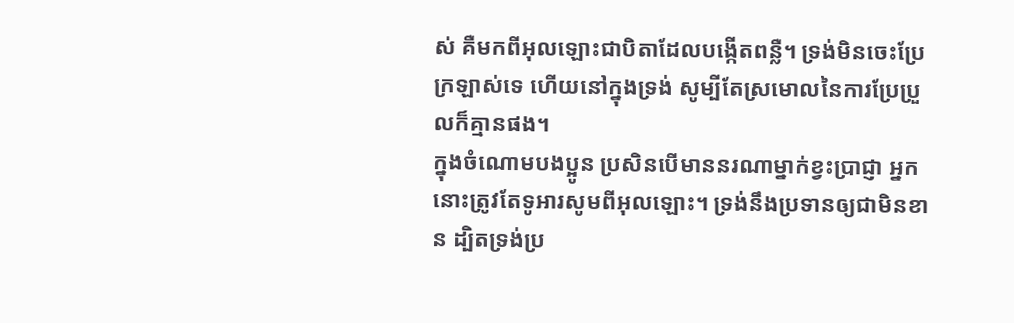ស់ គឺមកពីអុលឡោះជាបិតាដែលបង្កើតពន្លឺ។ ទ្រង់មិនចេះប្រែក្រឡាស់ទេ ហើយនៅក្នុងទ្រង់ សូម្បីតែស្រមោលនៃការប្រែប្រួលក៏គ្មានផង។
ក្នុងចំណោមបងប្អូន ប្រសិនបើមាននរណាម្នាក់ខ្វះប្រាជ្ញា អ្នកនោះត្រូវតែទូអារសូមពីអុលឡោះ។ ទ្រង់នឹងប្រទានឲ្យជាមិនខាន ដ្បិតទ្រង់ប្រ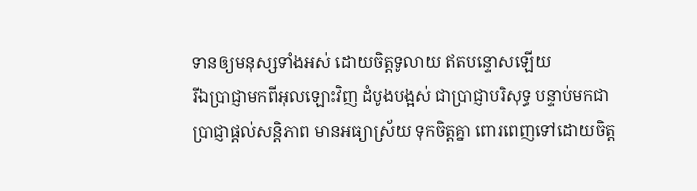ទានឲ្យមនុស្សទាំងអស់ ដោយចិត្តទូលាយ ឥតបន្ទោសឡើយ
រីឯប្រាជ្ញាមកពីអុលឡោះវិញ ដំបូងបង្អស់ ជាប្រាជ្ញាបរិសុទ្ធ បន្ទាប់មកជាប្រាជ្ញាផ្ដល់សន្ដិភាព មានអធ្យាស្រ័យ ទុកចិត្ដគ្នា ពោរពេញទៅដោយចិត្ដ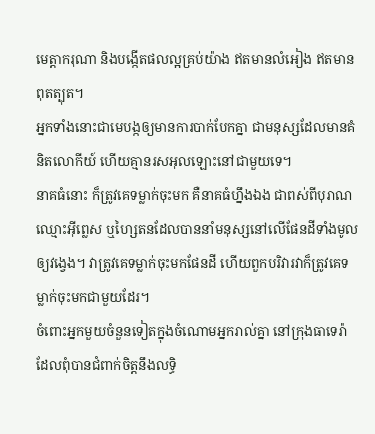មេត្ដាករុណា និងបង្កើតផលល្អគ្រប់យ៉ាង ឥតមានលំអៀង ឥតមានពុតត្បុត។
អ្នកទាំងនោះជាមេបង្កឲ្យមានការបាក់បែកគ្នា ជាមនុស្សដែលមានគំនិតលោកីយ៍ ហើយគ្មានរសអុលឡោះនៅជាមួយទេ។
នាគធំនោះ ក៏ត្រូវគេទម្លាក់ចុះមក គឺនាគធំហ្នឹងឯង ជាពស់ពីបុរាណឈ្មោះអ៊ីព្លេស ឬហ្សៃតនដែលបាននាំមនុស្សនៅលើផែនដីទាំងមូលឲ្យវង្វេង។ វាត្រូវគេទម្លាក់ចុះមកផែនដី ហើយពួកបរិវារវាក៏ត្រូវគេទម្លាក់ចុះមកជាមួយដែរ។
ចំពោះអ្នកមួយចំនួនទៀតក្នុងចំណោមអ្នករាល់គ្នា នៅក្រុងធាទេរ៉ា ដែលពុំបានជំពាក់ចិត្ដនឹងលទ្ធិ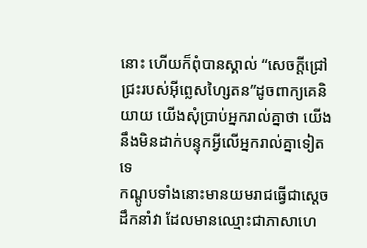នោះ ហើយក៏ពុំបានស្គាល់ “សេចក្ដីជ្រៅជ្រះរបស់អ៊ីព្លេសហ្សៃតន”ដូចពាក្យគេនិយាយ យើងសុំប្រាប់អ្នករាល់គ្នាថា យើងនឹងមិនដាក់បន្ទុកអ្វីលើអ្នករាល់គ្នាទៀតទេ
កណ្ដូបទាំងនោះមានយមរាជធ្វើជាស្ដេចដឹកនាំវា ដែលមានឈ្មោះជាភាសាហេ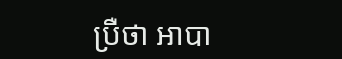ប្រឺថា អាបា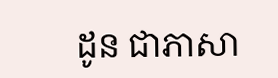ដូន ជាភាសា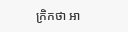ក្រិកថា អា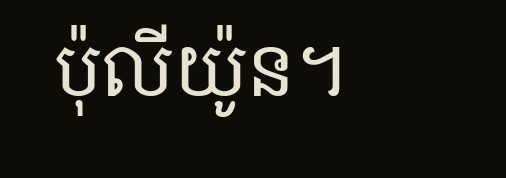ប៉ុលីយ៉ូន។